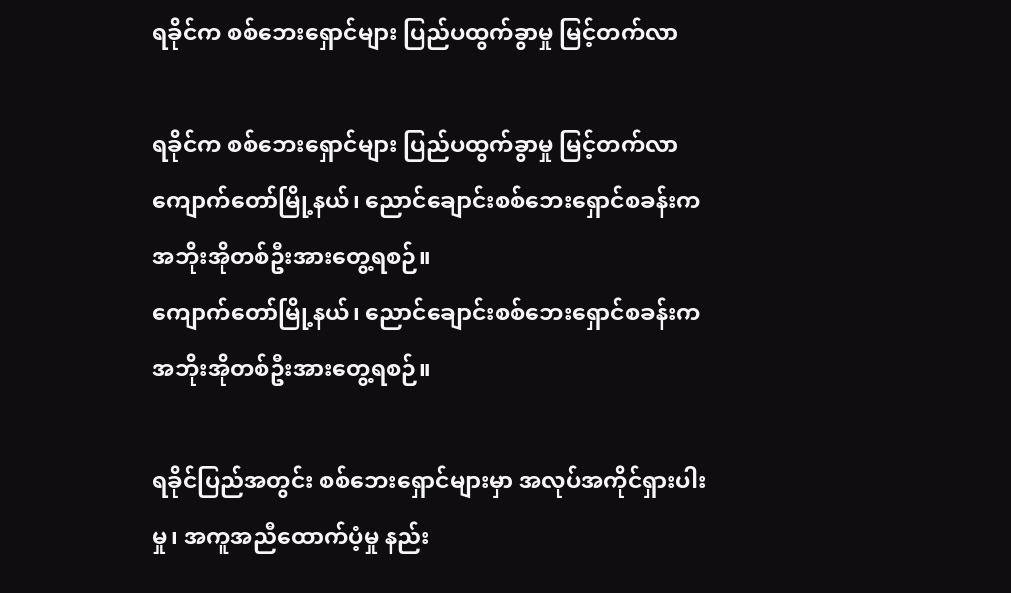ရခိုင်က စစ်ဘေးရှောင်များ ပြည်ပထွက်ခွာမှု မြင့်တက်လာ

ရခိုင်က စစ်ဘေးရှောင်များ ပြည်ပထွက်ခွာမှု မြင့်တက်လာ
ကျောက်တော်မြို့နယ်၊ ညောင်ချောင်းစစ်ဘေးရှောင်စခန်းက အဘိုးအိုတစ်ဦးအားတွေ့ရစဉ်။
ကျောက်တော်မြို့နယ်၊ ညောင်ချောင်းစစ်ဘေးရှောင်စခန်းက အဘိုးအိုတစ်ဦးအားတွေ့ရစဉ်။

ရခိုင်ပြည်အတွင်း စစ်ဘေးရှောင်များမှာ အလုပ်အကိုင်ရှားပါးမှု၊ အကူအညီထောက်ပံ့မှု နည်း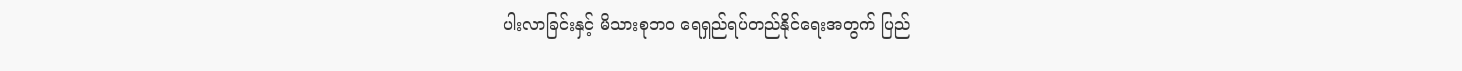ပါးလာခြင်းနှင့် မိသားစုဘဝ ရေရှည်ရပ်တည်နိုင်ရေးအတွက် ပြည်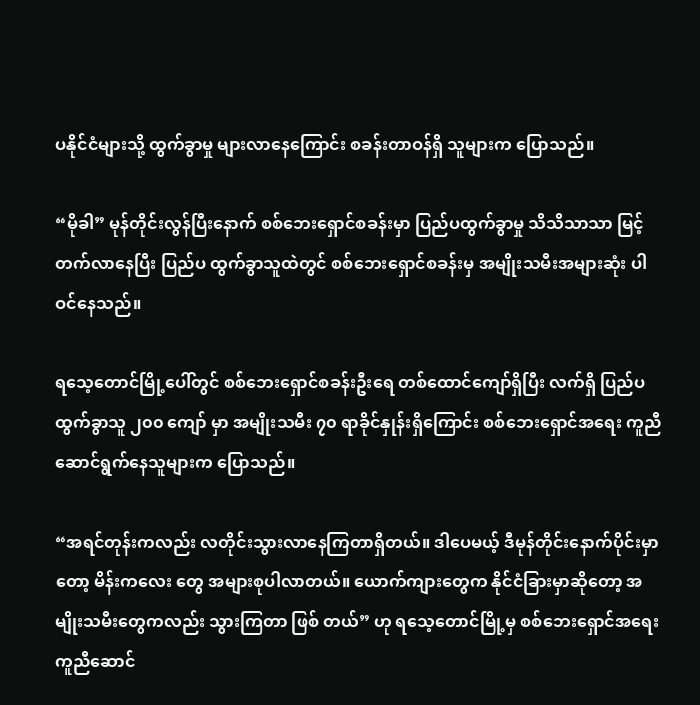ပနိုင်ငံများသို့ ထွက်ခွာမှု များလာနေကြောင်း စခန်းတာဝန်ရှိ သူများက ပြောသည်။

“မိုခါ” မုန်တိုင်းလွန်ပြီးနောက် စစ်ဘေးရှောင်စခန်းမှာ ပြည်ပထွက်ခွာမှု သိသိသာသာ မြင့်တက်လာနေပြီး ပြည်ပ ထွက်ခွာသူထဲတွင် စစ်ဘေးရှောင်စခန်းမှ အမျိုးသမီးအများဆုံး ပါဝင်နေသည်။

ရသေ့တောင်မြို့ပေါ်တွင် စစ်ဘေးရှောင်စခန်းဦးရေ တစ်ထောင်ကျော်ရှိပြီး လက်ရှိ ပြည်ပထွက်ခွာသူ ၂၀၀ ကျော် မှာ အမျိုးသမီး ၇၀ ရာခိုင်နှုန်းရှိကြောင်း စစ်ဘေးရှောင်အရေး ကူညီဆောင်ရွက်နေသူများက ပြောသည်။

“အရင်တုန်းကလည်း လတိုင်းသွားလာနေကြတာရှိတယ်။ ဒါပေမယ့် ဒီမုန်တိုင်းနောက်ပိုင်းမှာတော့ မိန်းကလေး တွေ အများစုပါလာတယ်။ ယောက်ကျားတွေက နိုင်ငံခြားမှာဆိုတော့ အမျိုးသမီးတွေကလည်း သွားကြတာ ဖြစ် တယ်” ဟု ရသေ့တောင်မြို့မှ စစ်ဘေးရှောင်အရေး ကူညီဆောင်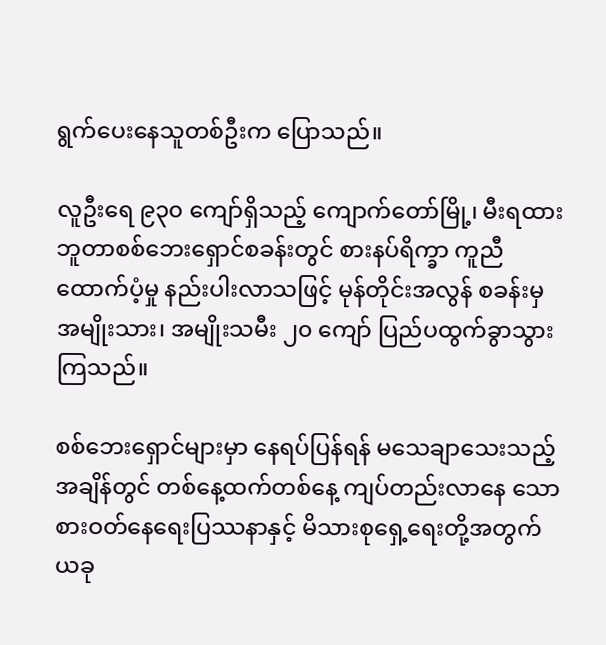ရွက်ပေးနေသူတစ်ဦးက ပြောသည်။

လူဦးရေ ၉၃၀ ကျော်ရှိသည့် ကျောက်တော်မြို့၊ မီးရထားဘူတာစစ်ဘေးရှောင်စခန်းတွင် စားနပ်ရိက္ခာ ကူညီ ထောက်ပံ့မှု နည်းပါးလာသဖြင့် မုန်တိုင်းအလွန် စခန်းမှ အမျိုးသား၊ အမျိုးသမီး ၂၀ ကျော် ပြည်ပထွက်ခွာသွား ကြသည်။

စစ်ဘေးရှောင်များမှာ နေရပ်ပြန်ရန် မသေချာသေးသည့်အချိန်တွင် တစ်နေ့ထက်တစ်နေ့ ကျပ်တည်းလာနေ သော စားဝတ်နေရေးပြဿနာနှင့် မိသားစုရှေ့ရေးတို့အတွက် ယခု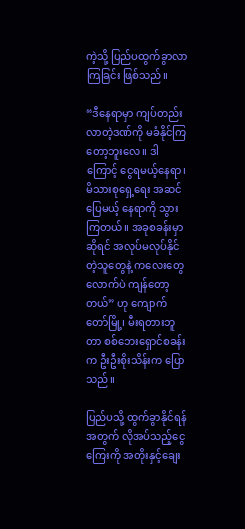ကဲ့သို့ ပြည်ပထွက်ခွာလာကြခြင်း ဖြစ်သည်။

“ဒီနေရာမှာ ကျပ်တည်းလာတဲ့ဒဏ်ကို မခံနိုင်ကြတော့ဘူးလေ။ ဒါကြောင့် ငွေရမယ့်နေရာ၊ မိသားစုရှေ့ရေး အဆင်ပြေမယ့် နေရာကို သွားကြတယ်။ အခုစခန်းမှာဆိုရင် အလုပ်မလုပ်နိုင်တဲ့သူတွေနဲ့ ကလေးတွေလောက်ပဲ ကျန်တော့တယ်” ဟု ကျောက်တော်မြို့၊ မီးရတားဘူတာ စစ်ဘေးရှောင်စခန်းက ဦးဦးစိုးသိန်းက ပြောသည်။

ပြည်ပသို့ ထွက်ခွာနိုင်ရန်အတွက် လိုအပ်သည့်ငွေကြေးကို အတိုးနှင့်ချေး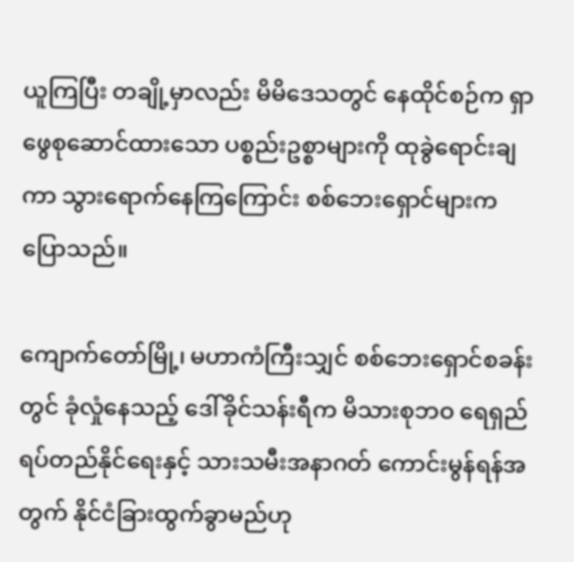ယူကြပြီး တချို့မှာလည်း မိမိဒေသတွင် နေထိုင်စဉ်က ရှာဖွေစုဆောင်ထားသော ပစ္စည်းဥစ္စာများကို ထုခွဲရောင်းချကာ သွားရောက်နေကြကြောင်း စစ်ဘေးရှောင်များက ပြောသည်။

ကျောက်တော်မြို့၊ မဟာကံကြီးသျှင် စစ်ဘေးရှောင်စခန်းတွင် ခုံလှုံနေသည့် ဒေါ်ခိုင်သန်းရီက မိသားစုဘဝ ရေရှည်ရပ်တည်နိုင်ရေးနှင့် သားသမီးအနာဂတ် ကောင်းမွန်ရန်အတွက် နိုင်ငံခြားထွက်ခွာမည်ဟု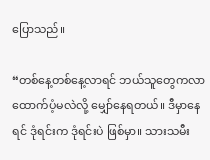ပြောသည်။

“တစ်နေ့တစ်နေ့လာရင် ဘယ်သူတွေကလာ ထောက်ပံ့မလဲလို့ မျှော်နေရတယ်။ ဒီမှာနေရင် ဒုံရင်းက ဒုံရင်းပဲ ဖြစ်မှာ။ သားသမီး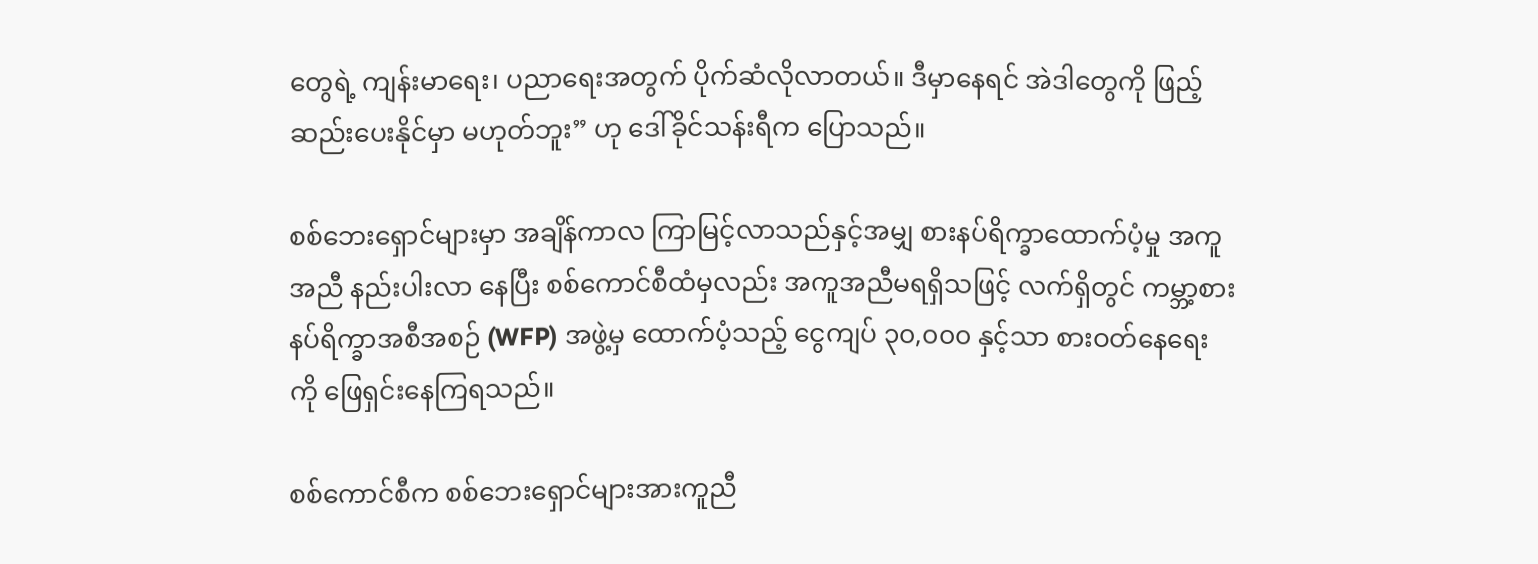တွေရဲ့ ကျန်းမာရေး၊ ပညာရေးအတွက် ပိုက်ဆံလိုလာတယ်။ ဒီမှာနေရင် အဲဒါတွေကို ဖြည့် ဆည်းပေးနိုင်မှာ မဟုတ်ဘူး” ဟု ဒေါ်ခိုင်သန်းရီက ပြောသည်။

စစ်ဘေးရှောင်များမှာ အချိန်ကာလ ကြာမြင့်လာသည်နှင့်အမျှ စားနပ်ရိက္ခာထောက်ပံ့မှု အကူအညီ နည်းပါးလာ နေပြီး စစ်ကောင်စီထံမှလည်း အကူအညီမရရှိသဖြင့် လက်ရှိတွင် ကမ္ဘာ့စားနပ်ရိက္ခာအစီအစဉ် (WFP) အဖွဲ့မှ ထောက်ပံ့သည့် ငွေကျပ် ၃၀,၀၀၀ နှင့်သာ စားဝတ်နေရေးကို ဖြေရှင်းနေကြရသည်။

စစ်ကောင်စီက စစ်ဘေးရှောင်များအားကူညီ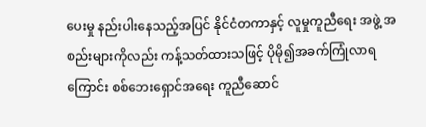ပေးမှု နည်းပါးနေသည့်အပြင် နိုင်ငံတကာနှင့် လူမှုကူညီရေး အဖွဲ့ အစည်းများကိုလည်း ကန့်သတ်ထားသဖြင့် ပိုမို၍အခက်ကြုံလာရကြောင်း စစ်ဘေးရှောင်အရေး ကူညီဆောင်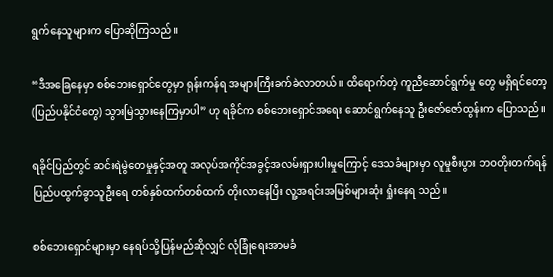ရွက်နေသူများက ပြောဆိုကြသည်။

“ဒီအခြေနေမှာ စစ်ဘေးရှောင်တွေမှာ ရုန်းကန်ရ အများကြီးခက်ခဲလာတယ်။ ထိရောက်တဲ့ ကူညီဆောင်ရွက်မှု တွေ မရှိရင်တော့ (ပြည်ပနိုင်ငံတွေ) သွားမြဲသွားနေကြမှာပါ” ဟု ရခိုင်က စစ်ဘေးရှောင်အရေး ဆောင်ရွက်နေသူ ဦးဇော်ဇော်ထွန်းက ပြောသည်။

ရခိုင်ပြည်တွင် ဆင်းရဲမွဲတေမှုနှင့်အတူ အလုပ်အကိုင်အခွင့်အလမ်းရှားပါးမှုကြောင့် ဒေသခံများမှာ လူမှုစီးပွား ဘဝတိုးတက်ရန် ပြည်ပထွက်ခွာသူဦးရေ တစ်နှစ်ထက်တစ်ထက် တိုးလာနေပြီး လူ့အရင်းအမြစ်များဆုံး ရှုံးနေရ သည်။

စစ်ဘေးရှောင်များမှာ နေရပ်သို့ပြန်မည်ဆိုလျှင် လုံခြုံရေးအာမခံ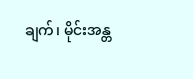ချက်၊ မိုင်းအန္တ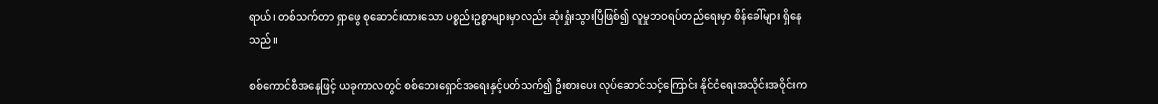ရာယ်၊ တစ်သက်တာ ရှာဖွေ စုဆောင်းထားသော ပစ္စည်းဥစ္စာများမှာလည်း ဆုံးရှုံးသွားပြီဖြစ်၍ လူမှုဘဝရပ်တည်ရေးမှာ စိန်ခေါ်များ ရှိနေ သည်။

စစ်ကောင်စီအနေဖြင့် ယခုကာလတွင် စစ်ဘေးရှောင်အရေးနှင့်ပတ်သက်၍ ဦးစားပေး လုပ်ဆောင်သင့်ကြောင်း နိုင်ငံရေးအသိုင်းအဝိုင်းက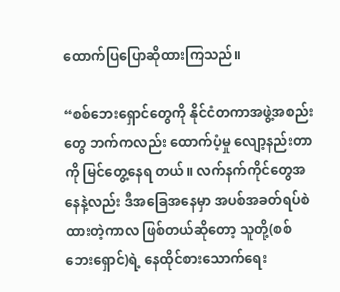ထောက်ပြပြောဆိုထားကြသည်။

“စစ်ဘေးရှောင်တွေကို နိုင်ငံတကာအဖွဲ့အစည်းတွေ ဘက်ကလည်း ထောက်ပံ့မှု လျော့နည်းတာကို မြင်တွေ့နေရ တယ်။ လက်နက်ကိုင်တွေအနေနဲ့လည်း ဒီအခြေအနေမှာ အပစ်အခတ်ရပ်စဲထားတဲ့ကာလ ဖြစ်တယ်ဆိုတော့ သူတို့(စစ်ဘေးရှောင်)ရဲ့ နေထိုင်စားသောက်ရေး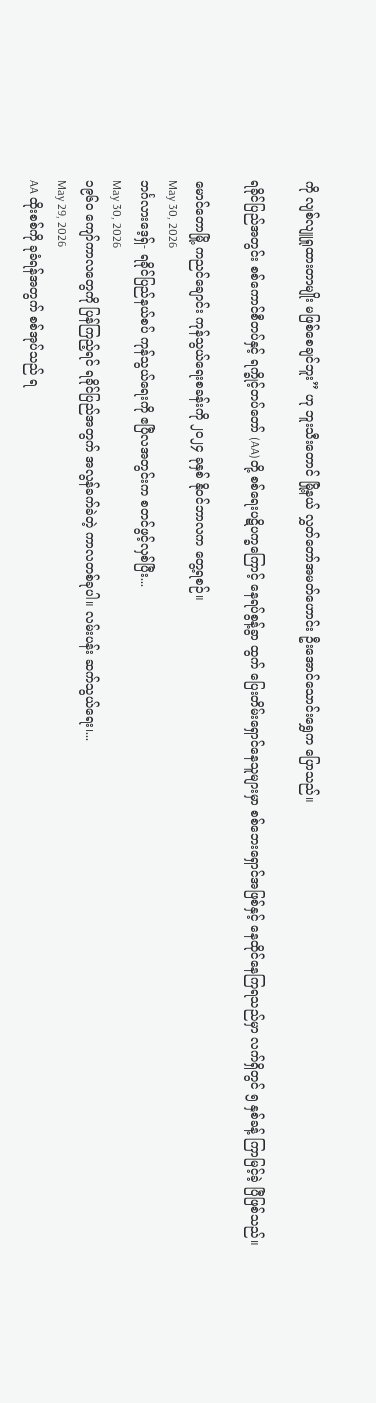ကို လျစ်လျူရှုထားတာမျိုး မဖြစ်စေချင်ဘူး” ဟု ဘူးသီးတောင် မြို့နယ် လွှတ်တော်အမတ်ဟောင်း ဦးအောင်သောင်းရွှေက ပြောသည်။

ရခိုင်ပြည်အတွင်း စစ်ကောင်စီတပ်နှင့် ရက္ခိုင့်တပ်တော် (AA)တို့ စစ်ရေးပဋိပက္ခကြောင့် နေရပ်စွန့်ခွာ ထွက် ပြေးတိမ်းရှောင်နေသူများမှာ စစ်ဘေးရှောင်အဖြစ်နှင့် နေထိုင်နေကြရသည်မှာ လက်ရှိတွင် ၅ နှစ်ခန့် ကြာမြင့်ခဲ့ ပြီဖြစ်သည်။

မောင်တောမြို့ ကညင်ချောင်း ကုန်သွယ်ရေးစခန်းကို ၂၀၂၄ ခုနှစ် နိုဝင်ဘာလက တွေ့ရစဉ်။
May 30, 2026
ဘင်္ဂလားဒေ့ရှ်- ရခိုင်ပြည်နယ်စပ် ကုန်သွယ်ရေးကို ဧပြီလအတွင်းက စတင်ဖွင့်လှစ်ပြီး...
May 30, 2026
၁၉၆၀ ကျော်ကာလတွေကို ပြန်ကြည့်ရင် ရခိုင်ပြည်အတွက် အလွန်ခက်ခဲတဲ့ ကာလတစ်ခုပါ။ လမ်းပန်း ဆက်သွယ်ရေး၊...
May 29, 2026
AA ထိုးစစ်ကို ခုခံရန်အတွက် စစ်အုပ်သည် ရ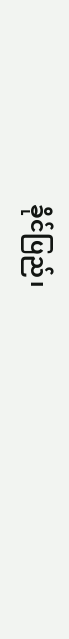ခိုင်ပြည်၊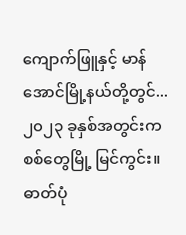ကျောက်ဖြူနှင့် မာန်အောင်မြို့နယ်တို့တွင်...
၂၀၂၃ ခုနှစ်အတွင်းက စစ်တွေမြို့ မြင်ကွင်း။ ဓာတ်ပုံ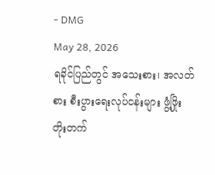- DMG
May 28, 2026
ရခိုင်ပြည်တွင် အသေးစား၊ အလတ်စား စီးပွားရေးလုပ်ငန်းများ ဖွံ့ဖြိုးတိုးတက်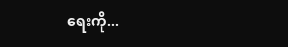ရေးကို...